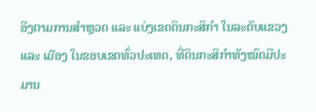ອີງຕາມການສຳຫຼວດ ແລະ ແບ່ງເຂດດິນກະສິກໍາ ໃນລະດັບແຂວງ ແລະ ເມືອງ ໃນຂອບເຂດທົ່ວປະເທດ, ທີ່ດິນກະສິກຳທັງໝົດມີປະມານ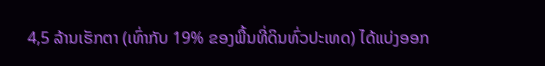4,5 ລ້ານເຮັກຕາ (ເທົ່າກັບ 19% ຂອງພື້ນທີ່ດິນທົ່ວປະເທດ) ໄດ້ແບ່ງອອກ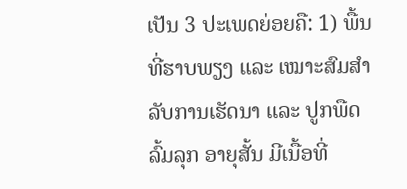ເປັນ 3 ປະເພດຍ່ອຍຄື: 1) ພື້ນທີ່ຮາບພຽງ ແລະ ເໝາະສົມສຳລັບການເຮັດນາ ແລະ ປູກພືດລົ້ມລຸກ ອາຍຸສັ້ນ ມີເນື້ອທີ່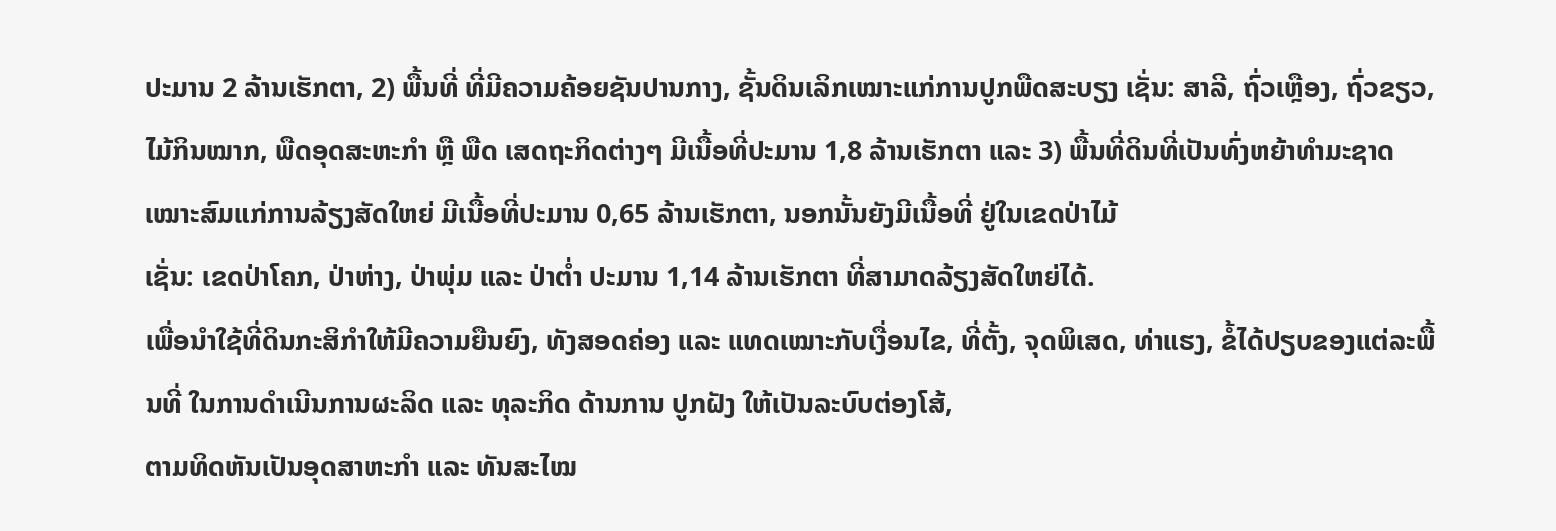ປະມານ 2 ລ້ານເຮັກຕາ, 2) ພື້ນທີ່ ທີ່ມີຄວາມຄ້ອຍຊັນປານກາງ, ຊັ້ນດິນເລິກເໝາະແກ່ການປູກພືດສະບຽງ ເຊັ່ນ: ສາລີ, ຖົ່ວເຫຼືອງ, ຖົ່ວຂຽວ, ໄມ້ກິນໝາກ, ພືດອຸດສະຫະກຳ ຫຼື ພືດ ເສດຖະກິດຕ່າງໆ ມີເນື້ອທີ່ປະມານ 1,8 ລ້ານເຮັກຕາ ແລະ 3) ພື້ນທີ່ດິນທີ່ເປັນທົ່ງຫຍ້າທຳມະຊາດເໝາະສົມແກ່ການລ້ຽງສັດໃຫຍ່ ມີເນື້ອທີ່ປະມານ 0,65 ລ້ານເຮັກຕາ, ນອກນັ້ນຍັງມີເນື້ອທີ່ ຢູ່ໃນເຂດປ່າໄມ້
ເຊັ່ນ: ເຂດປ່າໂຄກ, ປ່າຫ່າງ, ປ່າພຸ່ມ ແລະ ປ່າຕໍ່າ ປະມານ 1,14 ລ້ານເຮັກຕາ ທີ່ສາມາດລ້ຽງສັດໃຫຍ່ໄດ້.
ເພື່ອນຳໃຊ້ທີ່ດິນກະສິກຳໃຫ້ມີຄວາມຍືນຍົງ, ທັງສອດຄ່ອງ ແລະ ແທດເໝາະກັບເງື່ອນໄຂ, ທີ່ຕັ້ງ, ຈຸດພິເສດ, ທ່າແຮງ, ຂໍ້ໄດ້ປຽບຂອງແຕ່ລະພື້ນທີ່ ໃນການດຳເນີນການຜະລິດ ແລະ ທຸລະກິດ ດ້ານການ ປູກຝັງ ໃຫ້ເປັນລະບົບຕ່ອງໂສ້,
ຕາມທິດຫັນເປັນອຸດສາຫະກຳ ແລະ ທັນສະໄໝ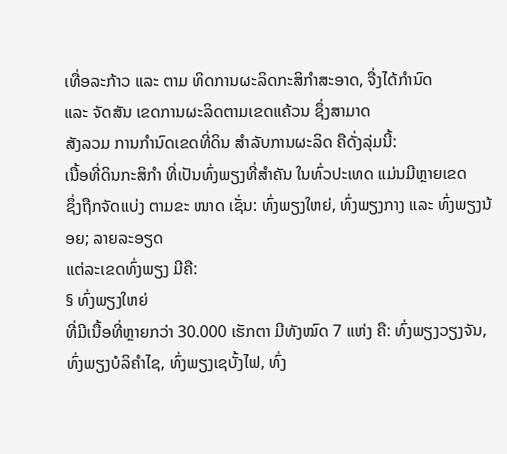ເທື່ອລະກ້າວ ແລະ ຕາມ ທິດການຜະລິດກະສິກຳສະອາດ, ຈື່ງໄດ້ກຳນົດ
ແລະ ຈັດສັນ ເຂດການຜະລິດຕາມເຂດແຄ້ວນ ຊຶ່ງສາມາດ
ສັງລວມ ການກຳນົດເຂດທີ່ດິນ ສຳລັບການຜະລິດ ຄືດັ່ງລຸ່ມນີ້:
ເນື້ອທີ່ດິນກະສິກຳ ທີ່ເປັນທົ່ງພຽງທີ່ສຳຄັນ ໃນທົ່ວປະເທດ ແມ່ນມີຫຼາຍເຂດ
ຊຶ່ງຖືກຈັດແບ່ງ ຕາມຂະ ໜາດ ເຊັ່ນ: ທົ່ງພຽງໃຫຍ່, ທົ່ງພຽງກາງ ແລະ ທົ່ງພຽງນ້ອຍ; ລາຍລະອຽດ
ແຕ່ລະເຂດທົ່ງພຽງ ມີຄື:
§ ທົ່ງພຽງໃຫຍ່
ທີ່ມີເນື້ອທີ່ຫຼາຍກວ່າ 30.000 ເຮັກຕາ ມີທັງໝົດ 7 ແຫ່ງ ຄື: ທົ່ງພຽງວຽງຈັນ, ທົ່ງພຽງບໍລິຄຳໄຊ, ທົ່ງພຽງເຊບັ້ງໄຟ, ທົ່ງ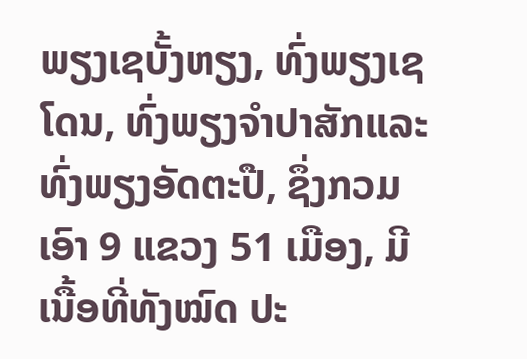ພຽງເຊບັ້ງຫຽງ, ທົ່ງພຽງເຊໂດນ, ທົ່ງພຽງຈຳປາສັກແລະ ທົ່ງພຽງອັດຕະປື, ຊຶ່ງກວມເອົາ 9 ແຂວງ 51 ເມືອງ, ມີເນື້ອທີ່ທັງໝົດ ປະ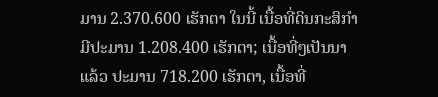ມານ 2.370.600 ເຮັກຕາ ໃນນີ້ ເນື້ອທີ່ດິນກະສິກຳມີປະມານ 1.208.400 ເຮັກຕາ; ເນື້ອທີ່ໆເປັນນາແລ້ວ ປະມານ 718.200 ເຮັກຕາ, ເນື້ອທີ່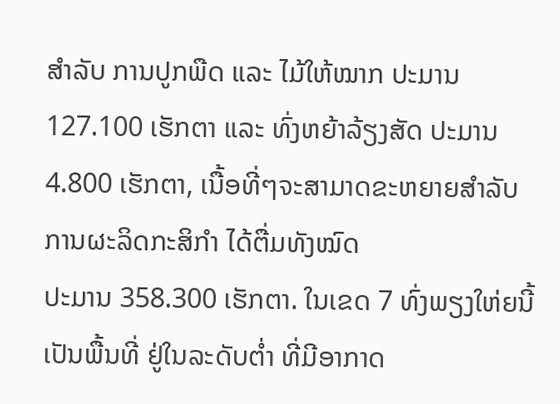ສຳລັບ ການປູກພືດ ແລະ ໄມ້ໃຫ້ໝາກ ປະມານ 127.100 ເຮັກຕາ ແລະ ທົ່ງຫຍ້າລ້ຽງສັດ ປະມານ 4.800 ເຮັກຕາ, ເນື້ອທີ່ໆຈະສາມາດຂະຫຍາຍສຳລັບການຜະລິດກະສິກຳ ໄດ້ຕື່ມທັງໝົດ
ປະມານ 358.300 ເຮັກຕາ. ໃນເຂດ 7 ທົ່ງພຽງໃຫ່ຍນີ້ ເປັນພື້ນທີ່ ຢູ່ໃນລະດັບຕໍ່າ ທີ່ມີອາກາດ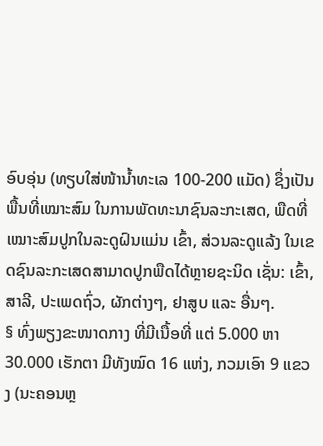ອົບອຸ່ນ (ທຽບໃສ່ໜ້ານໍ້າທະເລ 100-200 ແມັດ) ຊຶ່ງເປັນພື້ນທີ່ເໝາະສົມ ໃນການພັດທະນາຊົນລະກະເສດ, ພືດທີ່ເໝາະສົມປູກໃນລະດູຝົນແມ່ນ ເຂົ້າ, ສ່ວນລະດູແລ້ງ ໃນເຂດຊົນລະກະເສດສາມາດປູກພືດໄດ້ຫຼາຍຊະນິດ ເຊັ່ນ: ເຂົ້າ, ສາລີ, ປະເພດຖົ່ວ, ຜັກຕ່າງໆ, ຢາສູບ ແລະ ອື່ນໆ.
§ ທົ່ງພຽງຂະໜາດກາງ ທີ່ມີເນື້ອທີ່ ແຕ່ 5.000 ຫາ 30.000 ເຮັກຕາ ມີທັງໝົດ 16 ແຫ່ງ, ກວມເອົາ 9 ແຂວງ (ນະຄອນຫຼ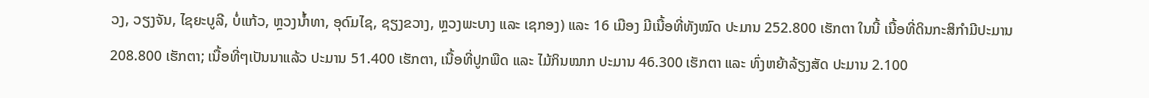ວງ, ວຽງຈັນ, ໄຊຍະບູລີ, ບໍ່ແກ້ວ, ຫຼວງນໍ້າທາ, ອຸດົມໄຊ, ຊຽງຂວາງ, ຫຼວງພະບາງ ແລະ ເຊກອງ) ແລະ 16 ເມືອງ ມີເນື້ອທີ່ທັງໝົດ ປະມານ 252.800 ເຮັກຕາ ໃນນີ້ ເນື້ອທີ່ດິນກະສິກຳມີປະມານ
208.800 ເຮັກຕາ; ເນື້ອທີ່ໆເປັນນາແລ້ວ ປະມານ 51.400 ເຮັກຕາ, ເນື້ອທີ່ປູກພືດ ແລະ ໄມ້ກິນໝາກ ປະມານ 46.300 ເຮັກຕາ ແລະ ທົ່ງຫຍ້າລ້ຽງສັດ ປະມານ 2.100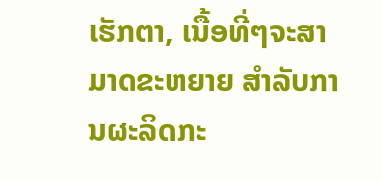ເຮັກຕາ, ເນື້ອທີ່ໆຈະສາມາດຂະຫຍາຍ ສຳລັບການຜະລິດກະ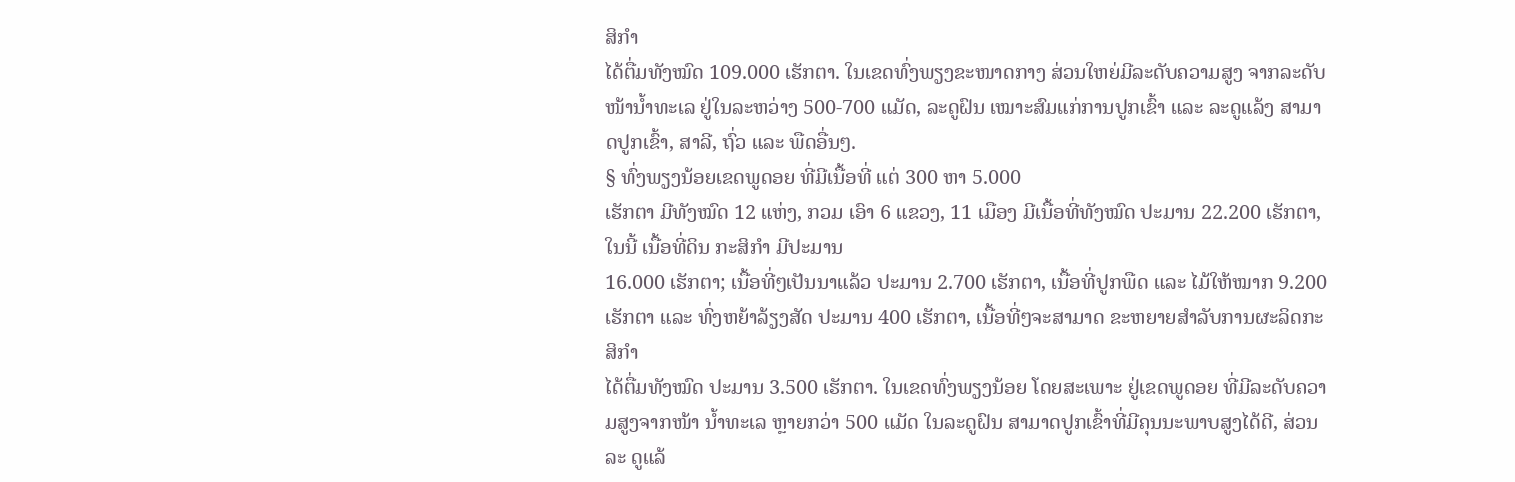ສິກຳ
ໄດ້ຕື່ມທັງໝົດ 109.000 ເຮັກຕາ. ໃນເຂດທົ່ງພຽງຂະໜາດກາງ ສ່ວນໃຫຍ່ມີລະດັບຄວາມສູງ ຈາກລະດັບໜ້ານ້ຳທະເລ ຢູ່ໃນລະຫວ່າງ 500-700 ແມັດ, ລະດູຝົນ ເໝາະສົມແກ່ການປູກເຂົ້າ ແລະ ລະດູແລ້ງ ສາມາດປູກເຂົ້າ, ສາລີ, ຖົ່ວ ແລະ ພືດອື່ນໆ.
§ ທົ່ງພຽງນ້ອຍເຂດພູດອຍ ທີ່ມີເນື້ອທີ່ ແຕ່ 300 ຫາ 5.000
ເຮັກຕາ ມີທັງໝົດ 12 ແຫ່ງ, ກວມ ເອົາ 6 ແຂວງ, 11 ເມືອງ ມີເນື້ອທີ່ທັງໝົດ ປະມານ 22.200 ເຮັກຕາ, ໃນນີ້ ເນື້ອທີ່ດິນ ກະສິກຳ ມີປະມານ
16.000 ເຮັກຕາ; ເນື້ອທີ່ໆເປັນນາແລ້ວ ປະມານ 2.700 ເຮັກຕາ, ເນື້ອທີ່ປູກພືດ ແລະ ໄມ້ໃຫ້ໝາກ 9.200 ເຮັກຕາ ແລະ ທົ່ງຫຍ້າລ້ຽງສັດ ປະມານ 400 ເຮັກຕາ, ເນື້ອທີ່ໆຈະສາມາດ ຂະຫຍາຍສຳລັບການຜະລິດກະສິກຳ
ໄດ້ຕື່ມທັງໝົດ ປະມານ 3.500 ເຮັກຕາ. ໃນເຂດທົ່ງພຽງນ້ອຍ ໂດຍສະເພາະ ຢູ່ເຂດພູດອຍ ທີ່ມີລະດັບຄວາມສູງຈາກໜ້າ ນໍ້າທະເລ ຫຼາຍກວ່າ 500 ແມັດ ໃນລະດູຝົນ ສາມາດປູກເຂົ້າທີ່ມີຄຸນນະພາບສູງໄດ້ດີ, ສ່ວນລະ ດູແລ້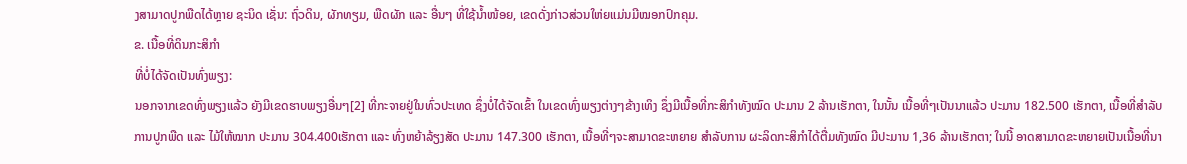ງສາມາດປູກພືດໄດ້ຫຼາຍ ຊະນິດ ເຊັ່ນ: ຖົ່ວດິນ, ຜັກທຽມ, ພືດຜັກ ແລະ ອື່ນໆ ທີ່ໃຊ້ນ້ຳໜ້ອຍ, ເຂດດັ່ງກ່າວສ່ວນໃຫ່ຍແມ່ນມີໝອກປົກຄຸມ.
ຂ. ເນື້ອທີ່ດິນກະສິກຳ
ທີ່ບໍ່ໄດ້ຈັດເປັນທົ່ງພຽງ:
ນອກຈາກເຂດທົ່ງພຽງແລ້ວ ຍັງມີເຂດຮາບພຽງອື່ນໆ[2] ທີ່ກະຈາຍຢູ່ໃນທົ່ວປະເທດ ຊຶ່ງບໍ່ໄດ້ຈັດເຂົ້າ ໃນເຂດທົ່ງພຽງຕ່າງໆຂ້າງເທິງ ຊຶ່ງມີເນື້ອທີ່ກະສິກຳທັງໝົດ ປະມານ 2 ລ້ານເຮັກຕາ, ໃນນັ້ນ ເນື້ອທີ່ໆເປັນນາແລ້ວ ປະມານ 182.500 ເຮັກຕາ, ເນື້ອທີ່ສຳລັບ ການປູກພືດ ແລະ ໄມ້ໃຫ້ໝາກ ປະມານ 304.400ເຮັກຕາ ແລະ ທົ່ງຫຍ້າລ້ຽງສັດ ປະມານ 147.300 ເຮັກຕາ, ເນື້ອທີ່ໆຈະສາມາດຂະຫຍາຍ ສຳລັບການ ຜະລິດກະສິກຳໄດ້ຕື່ມທັງໝົດ ມີປະມານ 1,36 ລ້ານເຮັກຕາ; ໃນນີ້ ອາດສາມາດຂະຫຍາຍເປັນເນື້ອທີ່ນາ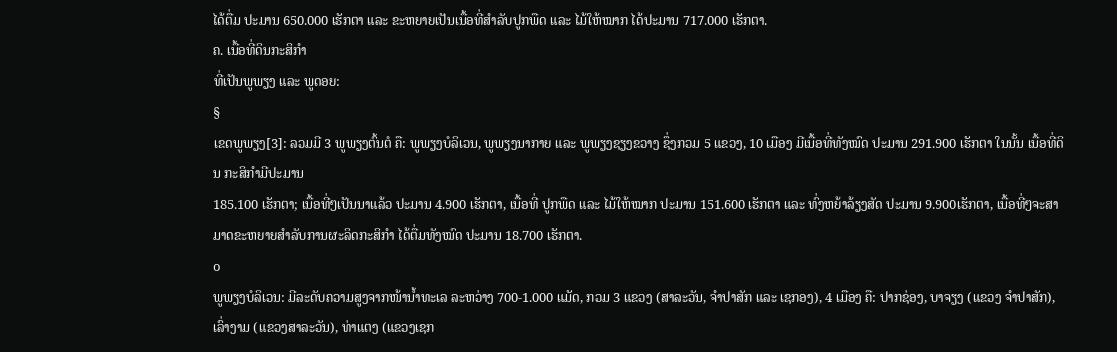ໄດ້ຕື່ມ ປະມານ 650.000 ເຮັກຕາ ແລະ ຂະຫຍາຍເປັນເນື້ອທີ່ສຳລັບປູກພືດ ແລະ ໄມ້ໃຫ້ໝາກ ໄດ້ປະມານ 717.000 ເຮັກຕາ.
ຄ. ເນື້ອທີ່ດິນກະສິກຳ
ທີ່ເປັນພູພຽງ ແລະ ພູດອຍ:
§
ເຂດພູພຽງ[3]: ລວມມີ 3 ພູພຽງຕົ້ນຕໍ ຄື: ພູພຽງບໍລິເວນ, ພູພຽງນາກາຍ ແລະ ພູພຽງຊຽງຂວາງ ຊຶ່ງກວມ 5 ແຂວງ, 10 ເມືອງ ມີເນື້ອທີ່ທັງໝົດ ປະມານ 291.900 ເຮັກຕາ ໃນນັ້ນ ເນື້ອທີ່ດິນ ກະສິກຳມີປະມານ
185.100 ເຮັກຕາ; ເນື້ອທີ່ໆເປັນນາແລ້ວ ປະມານ 4.900 ເຮັກຕາ, ເນື້ອທີ່ ປູກພືດ ແລະ ໄມ້ໃຫ້ໝາກ ປະມານ 151.600 ເຮັກຕາ ແລະ ທົ່ງຫຍ້າລ້ຽງສັດ ປະມານ 9.900ເຮັກຕາ, ເນື້ອທີ່ໆຈະສາມາດຂະຫຍາຍສຳລັບການຜະລິດກະສິກຳ ໄດ້ຕື່ມທັງໝົດ ປະມານ 18.700 ເຮັກຕາ.
o
ພູພຽງບໍລິເວນ: ມີລະດັບຄວາມສູງຈາກໜ້ານໍ້າທະເລ ລະຫວ່າງ 700-1.000 ແມັດ, ກວມ 3 ແຂວງ (ສາລະວັນ, ຈຳປາສັກ ແລະ ເຊກອງ), 4 ເມືອງ ຄື: ປາກຊ່ອງ, ບາຈຽງ (ແຂວງ ຈຳປາສັກ), ເລົ່າງາມ (ແຂວງສາລະວັນ), ທ່າແຕງ (ແຂວງເຊກ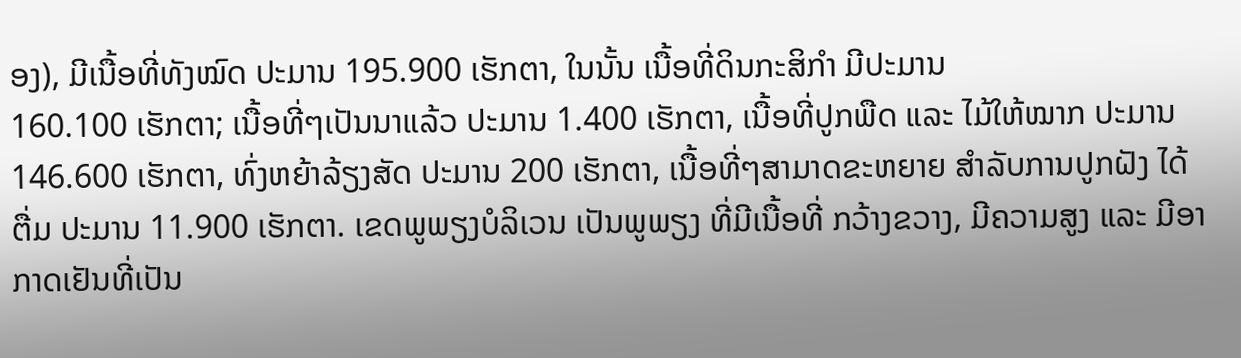ອງ), ມີເນື້ອທີ່ທັງໝົດ ປະມານ 195.900 ເຮັກຕາ, ໃນນັ້ນ ເນື້ອທີ່ດິນກະສິກຳ ມີປະມານ
160.100 ເຮັກຕາ; ເນື້ອທີ່ໆເປັນນາແລ້ວ ປະມານ 1.400 ເຮັກຕາ, ເນື້ອທີ່ປູກພືດ ແລະ ໄມ້ໃຫ້ໝາກ ປະມານ 146.600 ເຮັກຕາ, ທົ່ງຫຍ້າລ້ຽງສັດ ປະມານ 200 ເຮັກຕາ, ເນື້ອທີ່ໆສາມາດຂະຫຍາຍ ສຳລັບການປູກຝັງ ໄດ້ຕື່ມ ປະມານ 11.900 ເຮັກຕາ. ເຂດພູພຽງບໍລິເວນ ເປັນພູພຽງ ທີ່ມີເນື້ອທີ່ ກວ້າງຂວາງ, ມີຄວາມສູງ ແລະ ມີອາກາດເຢັນທີ່ເປັນ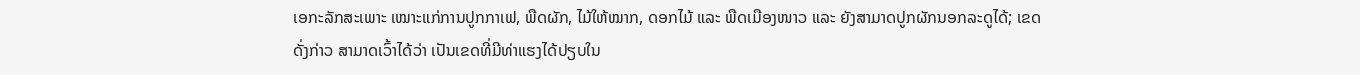ເອກະລັກສະເພາະ ເໝາະແກ່ການປູກກາເຟ, ພືດຜັກ, ໄມ້ໃຫ້ໝາກ, ດອກໄມ້ ແລະ ພືດເມືອງໜາວ ແລະ ຍັງສາມາດປູກຜັກນອກລະດູໄດ້; ເຂດດັ່ງກ່າວ ສາມາດເວົ້າໄດ້ວ່າ ເປັນເຂດທີ່ມີທ່າແຮງໄດ້ປຽບໃນ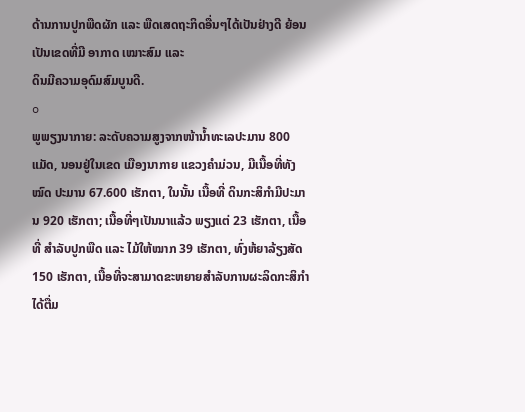ດ້ານການປູກພືດຜັກ ແລະ ພືດເສດຖະກິດອື່ນໆໄດ້ເປັນຢ່າງດີ ຍ້ອນເປັນເຂດທີ່ມີ ອາກາດ ເໝາະສົມ ແລະ
ດິນມີຄວາມອຸດົມສົມບູນດີ.
o
ພູພຽງນາກາຍ: ລະດັບຄວາມສູງຈາກໜ້ານໍ້າທະເລປະມານ 800 ແມັດ, ນອນຢູ່ໃນເຂດ ເມືອງນາກາຍ ແຂວງຄຳມ່ວນ, ມີເນື້ອທີ່ທັງໝົດ ປະມານ 67.600 ເຮັກຕາ, ໃນນັ້ນ ເນື້ອທີ່ ດິນກະສິກຳມີປະມານ 920 ເຮັກຕາ; ເນື້ອທີ່ໆເປັນນາແລ້ວ ພຽງແຕ່ 23 ເຮັກຕາ, ເນື້ອທີ່ ສຳລັບປູກພືດ ແລະ ໄມ້ໃຫ້ໝາກ 39 ເຮັກຕາ, ທົ່ງຫ້ຍາລ້ຽງສັດ 150 ເຮັກຕາ, ເນື້ອທີ່ຈະສາມາດຂະຫຍາຍສຳລັບການຜະລິດກະສິກຳ ໄດ້ຕື່ມ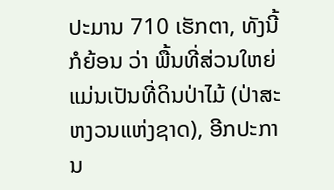ປະມານ 710 ເຮັກຕາ, ທັງນີ້ກໍຍ້ອນ ວ່າ ພື້ນທີ່ສ່ວນໃຫຍ່ ແມ່ນເປັນທີ່ດິນປ່າໄມ້ (ປ່າສະຫງວນແຫ່ງຊາດ), ອີກປະການ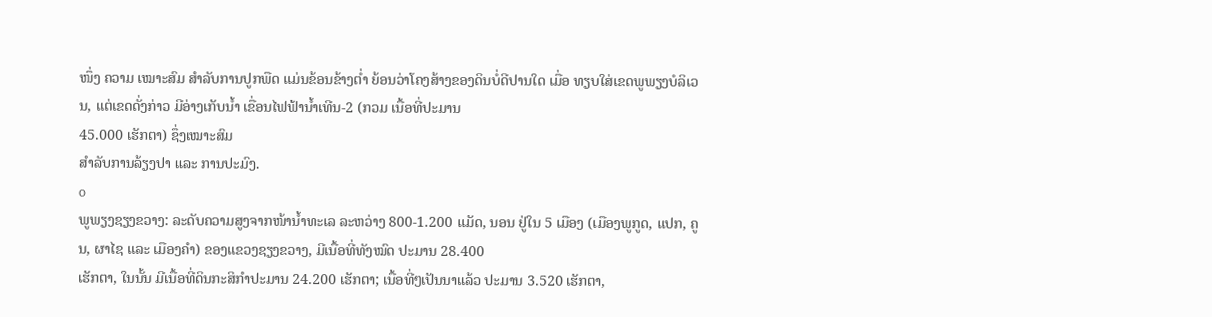ໜຶ່ງ ຄວາມ ເໝາະສົມ ສຳລັບການປູກພືດ ແມ່ນຂ້ອນຂ້າງຕໍ່າ ຍ້ອນວ່າໂຄງສ້າງຂອງດິນບໍ່ດີປານໃດ ເມື່ອ ທຽບໃສ່ເຂດພູພຽງບໍລິເວນ, ແຕ່ເຂດດັ່ງກ່າວ ມີອ່າງເກັບນ້ຳ ເຂື່ອນໄຟຟ້ານໍ້າເທີນ-2 (ກວມ ເນື້ອທີ່ປະມານ
45.000 ເຮັກຕາ) ຊຶ່ງເໝາະສົມ
ສຳລັບການລ້ຽງປາ ແລະ ການປະມົງ.
o
ພູພຽງຊຽງຂວາງ: ລະດັບຄວາມສູງຈາກໜ້ານໍ້າທະເລ ລະຫວ່າງ 800-1.200 ແມັດ, ນອນ ຢູ່ໃນ 5 ເມືອງ (ເມືອງພູກູດ, ແປກ, ຄູນ, ຜາໄຊ ແລະ ເມືອງຄຳ) ຂອງແຂວງຊຽງຂວາງ, ມີເນື້ອທີ່ທັງໝົດ ປະມານ 28.400
ເຮັກຕາ, ໃນນັ້ນ ມີເນື້ອທີ່ດິນກະສິກຳປະມານ 24.200 ເຮັກຕາ; ເນື້ອທີ່ໆເປັນນາແລ້ວ ປະມານ 3.520 ເຮັກຕາ,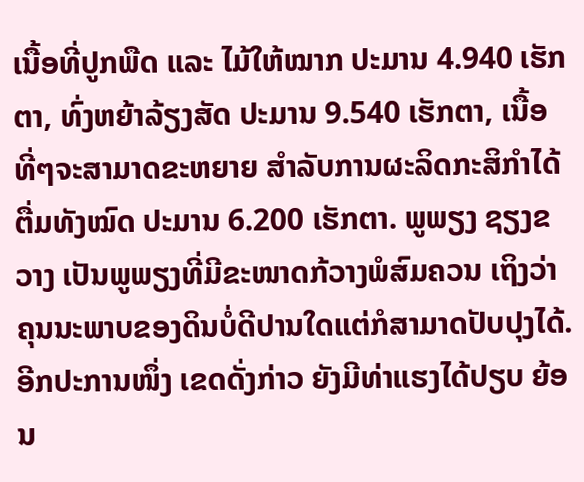ເນື້ອທີ່ປູກພືດ ແລະ ໄມ້ໃຫ້ໝາກ ປະມານ 4.940 ເຮັກຕາ, ທົ່ງຫຍ້າລ້ຽງສັດ ປະມານ 9.540 ເຮັກຕາ, ເນື້ອທີ່ໆຈະສາມາດຂະຫຍາຍ ສໍາລັບການຜະລິດກະສິກໍາໄດ້ຕື່ມທັງໝົດ ປະມານ 6.200 ເຮັກຕາ. ພູພຽງ ຊຽງຂວາງ ເປັນພູພຽງທີ່ມີຂະໜາດກ້ວາງພໍສົມຄວນ ເຖິງວ່າຄຸນນະພາບຂອງດິນບໍ່ດີປານໃດແຕ່ກໍສາມາດປັບປຸງໄດ້. ອີກປະການໜຶ່ງ ເຂດດັ່ງກ່າວ ຍັງມີທ່າແຮງໄດ້ປຽບ ຍ້ອນ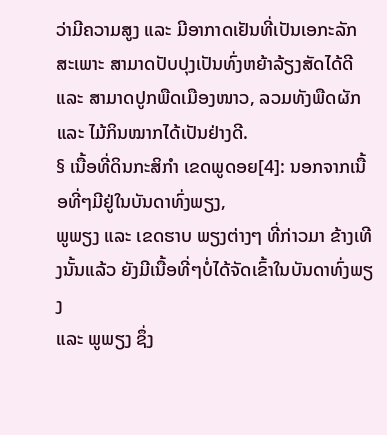ວ່າມີຄວາມສູງ ແລະ ມີອາກາດເຢັນທີ່ເປັນເອກະລັກສະເພາະ ສາມາດປັບປຸງເປັນທົ່ງຫຍ້າລ້ຽງສັດໄດ້ດີ ແລະ ສາມາດປູກພືດເມືອງໜາວ, ລວມທັງພືດຜັກ ແລະ ໄມ້ກິນໝາກໄດ້ເປັນຢ່າງດີ.
§ ເນື້ອທີ່ດິນກະສິກຳ ເຂດພູດອຍ[4]: ນອກຈາກເນື້ອທີ່ໆມີຢູ່ໃນບັນດາທົ່ງພຽງ,
ພູພຽງ ແລະ ເຂດຮາບ ພຽງຕ່າງໆ ທີ່ກ່າວມາ ຂ້າງເທີງນັ້ນແລ້ວ ຍັງມີເນື້ອທີ່ໆບໍ່ໄດ້ຈັດເຂົ້າໃນບັນດາທົ່ງພຽງ
ແລະ ພູພຽງ ຊຶ່ງ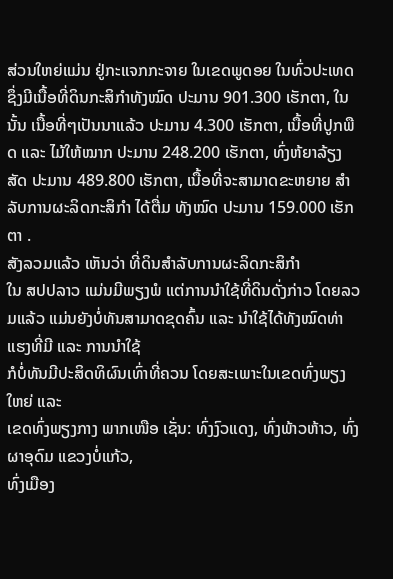ສ່ວນໃຫຍ່ແມ່ນ ຢູ່ກະແຈກກະຈາຍ ໃນເຂດພູດອຍ ໃນທົ່ວປະເທດ ຊຶ່ງມີເນື້ອທີ່ດິນກະສິກຳທັງໝົດ ປະມານ 901.300 ເຮັກຕາ, ໃນນັ້ນ ເນື້ອທີ່ໆເປັນນາແລ້ວ ປະມານ 4.300 ເຮັກຕາ, ເນື້ອທີ່ປູກພືດ ແລະ ໄມ້ໃຫ້ໝາກ ປະມານ 248.200 ເຮັກຕາ, ທົ່ງຫ້ຍາລ້ຽງສັດ ປະມານ 489.800 ເຮັກຕາ, ເນື້ອທີ່ຈະສາມາດຂະຫຍາຍ ສຳລັບການຜະລິດກະສິກຳ ໄດ້ຕື່ມ ທັງໝົດ ປະມານ 159.000 ເຮັກຕາ .
ສັງລວມແລ້ວ ເຫັນວ່າ ທີ່ດິນສຳລັບການຜະລິດກະສິກຳ
ໃນ ສປປລາວ ແມ່ນມີພຽງພໍ ແຕ່ການນຳໃຊ້ທີ່ດິນດັ່ງກ່າວ ໂດຍລວມແລ້ວ ແມ່ນຍັງບໍ່ທັນສາມາດຂຸດຄົ້ນ ແລະ ນຳໃຊ້ໄດ້ທັງໝົດທ່າແຮງທີ່ມີ ແລະ ການນຳໃຊ້
ກໍບໍ່ທັນມີປະສິດທິຜົນເທົ່າທີ່ຄວນ ໂດຍສະເພາະໃນເຂດທົ່ງພຽງໃຫຍ່ ແລະ
ເຂດທົ່ງພຽງກາງ ພາກເໜືອ ເຊັ່ນ: ທົ່ງງົວແດງ, ທົ່ງພ້າວຫ້າວ, ທົ່ງຜາອຸດົມ ແຂວງບໍ່ແກ້ວ,
ທົ່ງເມືອງ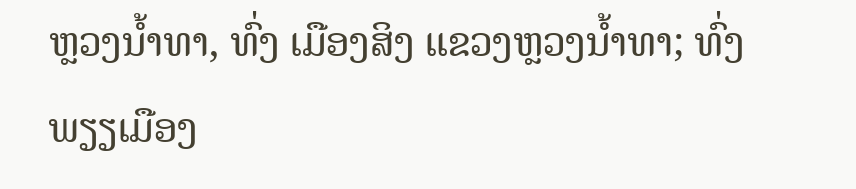ຫຼວງນໍ້າທາ, ທົ່ງ ເມືອງສິງ ແຂວງຫຼວງນໍ້າທາ; ທົ່ງພຽຽເມືອງ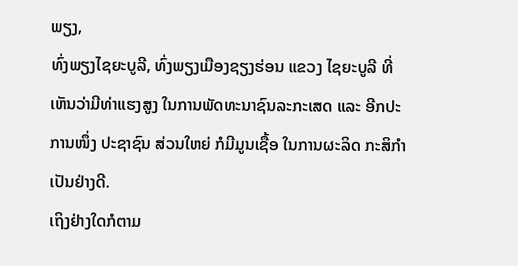ພຽງ,
ທົ່ງພຽງໄຊຍະບູລີ, ທົ່ງພຽງເມືອງຊຽງຮ່ອນ ແຂວງ ໄຊຍະບູລີ ທີ່ເຫັນວ່າມີທ່າແຮງສູງ ໃນການພັດທະນາຊົນລະກະເສດ ແລະ ອີກປະການໜຶ່ງ ປະຊາຊົນ ສ່ວນໃຫຍ່ ກໍມີມູນເຊື້ອ ໃນການຜະລິດ ກະສິກຳເປັນຢ່າງດີ.
ເຖິງຢ່າງໃດກໍຕາມ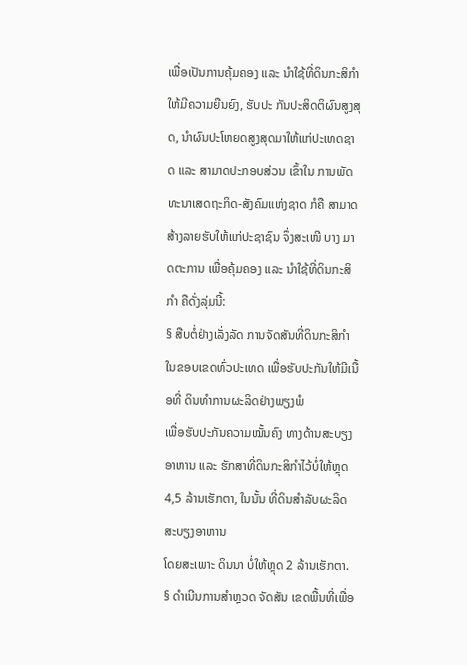ເພື່ອເປັນການຄຸ້ມຄອງ ແລະ ນຳໃຊ້ທີ່ດິນກະສິກໍາ ໃຫ້ມີຄວາມຍືນຍົງ, ຮັບປະ ກັນປະສິດຕິຜົນສູງສຸດ, ນຳຜົນປະໂຫຍດສູງສຸດມາໃຫ້ແກ່ປະເທດຊາດ ແລະ ສາມາດປະກອບສ່ວນ ເຂົ້າໃນ ການພັດທະນາເສດຖະກິດ-ສັງຄົມແຫ່ງຊາດ ກໍຄື ສາມາດສ້າງລາຍຮັບໃຫ້ແກ່ປະຊາຊົນ ຈຶ່ງສະເໜີ ບາງ ມາດຕະການ ເພື່ອຄຸ້ມຄອງ ແລະ ນຳໃຊ້ທີ່ດິນກະສິກຳ ຄືດັ່ງລຸ່ມນີ້:
§ ສືບຕໍ່ຢ່າງເລັ່ງລັດ ການຈັດສັນທີ່ດິນກະສິກຳ ໃນຂອບເຂດທົ່ວປະເທດ ເພື່ອຮັບປະກັນໃຫ້ມີເນື້ອທີ່ ດິນທໍາການຜະລິດຢ່າງພຽງພໍ
ເພື່ອຮັບປະກັນຄວາມໝັ້ນຄົງ ທາງດ້ານສະບຽງອາຫານ ແລະ ຮັກສາທີ່ດິນກະສິກຳໄວ້ບໍ່ໃຫ້ຫຼຸດ 4,5 ລ້ານເຮັກຕາ, ໃນນັ້ນ ທີ່ດິນສຳລັບຜະລິດ ສະບຽງອາຫານ
ໂດຍສະເພາະ ດິນນາ ບໍ່ໃຫ້ຫຼຸດ 2 ລ້ານເຮັກຕາ.
§ ດຳເນີນການສຳຫຼວດ ຈັດສັນ ເຂດພື້ນທີ່ເພື່ອ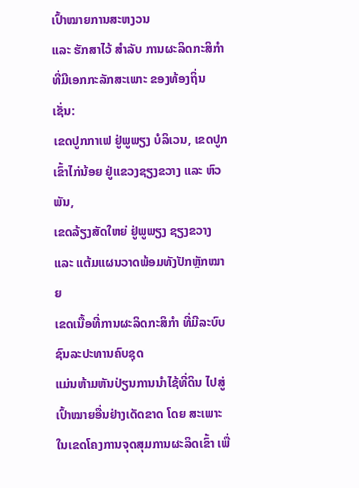ເປົ້າໝາຍການສະຫງວນ
ແລະ ຮັກສາໄວ້ ສຳລັບ ການຜະລິດກະສິກຳ ທີ່ມີເອກກະລັກສະເພາະ ຂອງທ້ອງຖິ່ນ ເຊັ່ນ:
ເຂດປູກກາເຟ ຢູ່ພູພຽງ ບໍລິເວນ, ເຂດປູກເຂົ້າໄກ່ນ້ອຍ ຢູ່ແຂວງຊຽງຂວາງ ແລະ ຫົວພັນ,
ເຂດລ້ຽງສັດໃຫຍ່ ຢູ່ພູພຽງ ຊຽງຂວາງ ແລະ ແຕ້ມແຜນວາດພ້ອມທັງປັກຫຼັກໝາຍ
ເຂດເນື້ອທີ່ການຜະລິດກະສິກໍາ ທີ່ມີລະບົບ ຊົນລະປະທານຄົບຊຸດ
ແມ່ນຫ້າມຫັນປ່ຽນການນຳໄຊ້ທີ່ດິນ ໄປສູ່ເປົ້າໝາຍອື່ນຢ່າງເດັດຂາດ ໂດຍ ສະເພາະ
ໃນເຂດໂຄງການຈຸດສຸມການຜະລິດເຂົ້າ ເພື່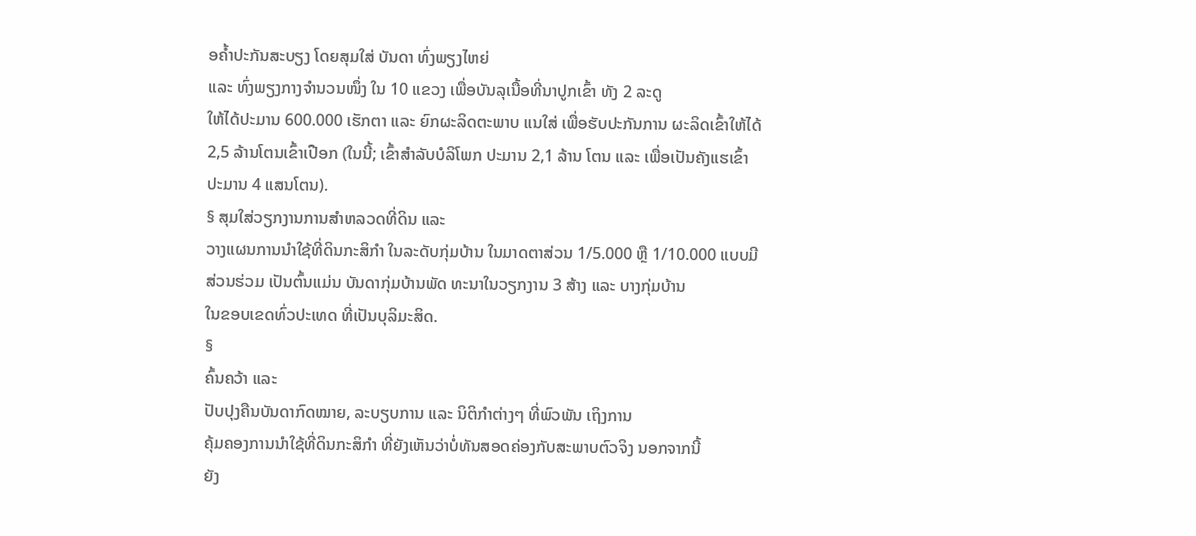ອຄໍ້າປະກັນສະບຽງ ໂດຍສຸມໃສ່ ບັນດາ ທົ່ງພຽງໄຫຍ່
ແລະ ທົ່ງພຽງກາງຈຳນວນໜຶ່ງ ໃນ 10 ແຂວງ ເພື່ອບັນລຸເນື້ອທີ່ນາປູກເຂົ້າ ທັງ 2 ລະດູ
ໃຫ້ໄດ້ປະມານ 600.000 ເຮັກຕາ ແລະ ຍົກຜະລິດຕະພາບ ແນໃສ່ ເພື່ອຮັບປະກັນການ ຜະລິດເຂົ້າໃຫ້ໄດ້
2,5 ລ້ານໂຕນເຂົ້າເປືອກ (ໃນນີ້; ເຂົ້າສຳລັບບໍລິໂພກ ປະມານ 2,1 ລ້ານ ໂຕນ ແລະ ເພື່ອເປັນຄັງແຮເຂົ້າ
ປະມານ 4 ແສນໂຕນ).
§ ສຸມໃສ່ວຽກງານການສຳຫລວດທີ່ດິນ ແລະ
ວາງແຜນການນຳໃຊ້ທີ່ດິນກະສິກຳ ໃນລະດັບກຸ່ມບ້ານ ໃນມາດຕາສ່ວນ 1/5.000 ຫຼື 1/10.000 ແບບມີສ່ວນຮ່ວມ ເປັນຕົ້ນແມ່ນ ບັນດາກຸ່ມບ້ານພັດ ທະນາໃນວຽກງານ 3 ສ້າງ ແລະ ບາງກຸ່ມບ້ານ
ໃນຂອບເຂດທົ່ວປະເທດ ທີ່ເປັນບຸລິມະສິດ.
§
ຄົ້ນຄວ້າ ແລະ
ປັບປຸງຄືນບັນດາກົດໝາຍ, ລະບຽບການ ແລະ ນິຕິກຳຕ່າງໆ ທີ່ພົວພັນ ເຖິງການ
ຄຸ້ມຄອງການນຳໃຊ້ທີ່ດິນກະສິກຳ ທີ່ຍັງເຫັນວ່າບໍ່ທັນສອດຄ່ອງກັບສະພາບຕົວຈິງ ນອກຈາກນີ້
ຍັງ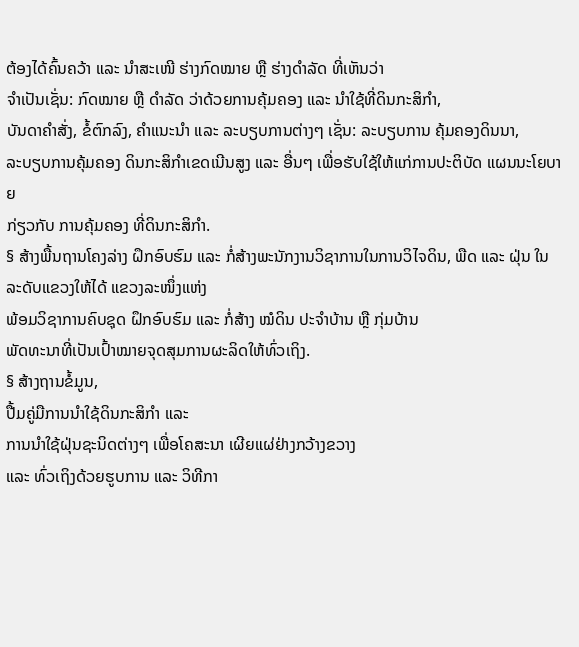ຕ້ອງໄດ້ຄົ້ນຄວ້າ ແລະ ນໍາສະເໜີ ຮ່າງກົດໝາຍ ຫຼື ຮ່າງດຳລັດ ທີ່ເຫັນວ່າ
ຈຳເປັນເຊັ່ນ: ກົດໝາຍ ຫຼື ດຳລັດ ວ່າດ້ວຍການຄຸ້ມຄອງ ແລະ ນຳໃຊ້ທີ່ດິນກະສິກຳ,
ບັນດາຄຳສັ່ງ, ຂໍ້ຕົກລົງ, ຄຳແນະນຳ ແລະ ລະບຽບການຕ່າງໆ ເຊັ່ນ: ລະບຽບການ ຄຸ້ມຄອງດິນນາ,
ລະບຽບການຄຸ້ມຄອງ ດິນກະສິກຳເຂດເນີນສູງ ແລະ ອື່ນໆ ເພື່ອຮັບໃຊ້ໃຫ້ແກ່ການປະຕິບັດ ແຜນນະໂຍບາຍ
ກ່ຽວກັບ ການຄຸ້ມຄອງ ທີ່ດິນກະສິກຳ.
§ ສ້າງພື້ນຖານໂຄງລ່າງ ຝຶກອົບຮົມ ແລະ ກໍ່ສ້າງພະນັກງານວິຊາການໃນການວິໄຈດິນ, ພືດ ແລະ ຝຸ່ນ ໃນລະດັບແຂວງໃຫ້ໄດ້ ແຂວງລະໜຶ່ງແຫ່ງ
ພ້ອມວິຊາການຄົບຊຸດ ຝຶກອົບຮົມ ແລະ ກໍ່ສ້າງ ໝໍດິນ ປະຈຳບ້ານ ຫຼື ກຸ່ມບ້ານ
ພັດທະນາທີ່ເປັນເປົ້າໝາຍຈຸດສຸມການຜະລິດໃຫ້ທົ່ວເຖິງ.
§ ສ້າງຖານຂໍ້ມູນ,
ປື້ມຄູ່ມືການນຳໃຊ້ດິນກະສິກຳ ແລະ
ການນຳໃຊ້ຝຸ່ນຊະນິດຕ່າງໆ ເພື່ອໂຄສະນາ ເຜີຍແຜ່ຢ່າງກວ້າງຂວາງ
ແລະ ທົ່ວເຖິງດ້ວຍຮູບການ ແລະ ວິທີກາ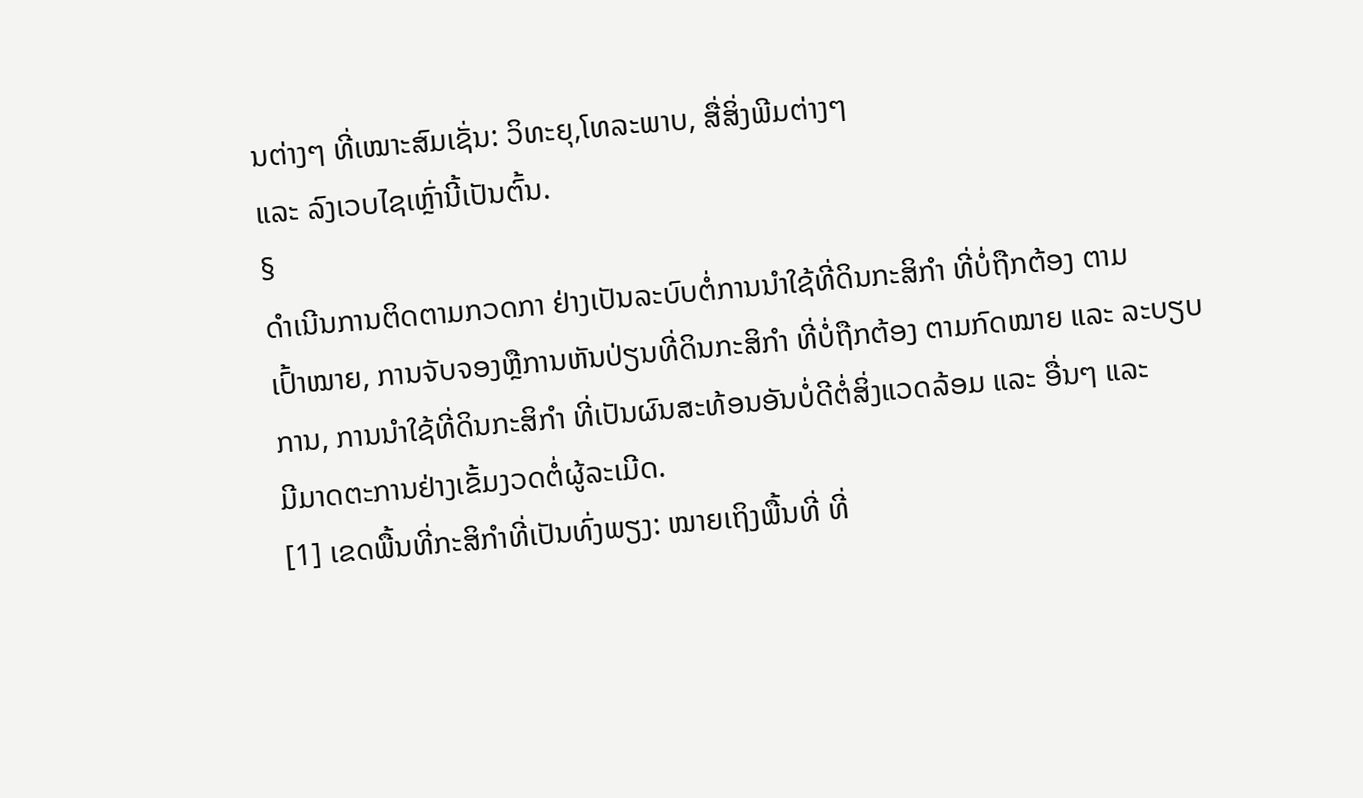ນຕ່າງໆ ທີ່ເໝາະສົມເຊັ່ນ: ວິທະຍຸ,ໂທລະພາບ, ສື່ສິ່ງພີມຕ່າງໆ
ແລະ ລົງເວບໄຊເຫຼົ່ານີ້ເປັນຕົ້ນ.
§
ດຳເນີນການຕິດຕາມກວດກາ ຢ່າງເປັນລະບົບຕໍ່ການນຳໃຊ້ທີ່ດິນກະສິກຳ ທີ່ບໍ່ຖືກຕ້ອງ ຕາມ
ເປົ້າໝາຍ, ການຈັບຈອງຫຼືການຫັນປ່ຽນທີ່ດິນກະສິກໍາ ທີ່ບໍ່ຖືກຕ້ອງ ຕາມກົດໝາຍ ແລະ ລະບຽບ
ການ, ການນຳໃຊ້ທີ່ດິນກະສິກຳ ທີ່ເປັນຜົນສະທ້ອນອັນບໍ່ດີຕໍ່ສິ່ງແວດລ້ອມ ແລະ ອື່ນໆ ແລະ
ມີມາດຕະການຢ່າງເຂັ້ມງວດຕໍ່ຜູ້ລະເມີດ.
[1] ເຂດພື້ນທີ່ກະສິກຳທີ່ເປັນທົ່ງພຽງ: ໝາຍເຖິງພື້ນທີ່ ທີ່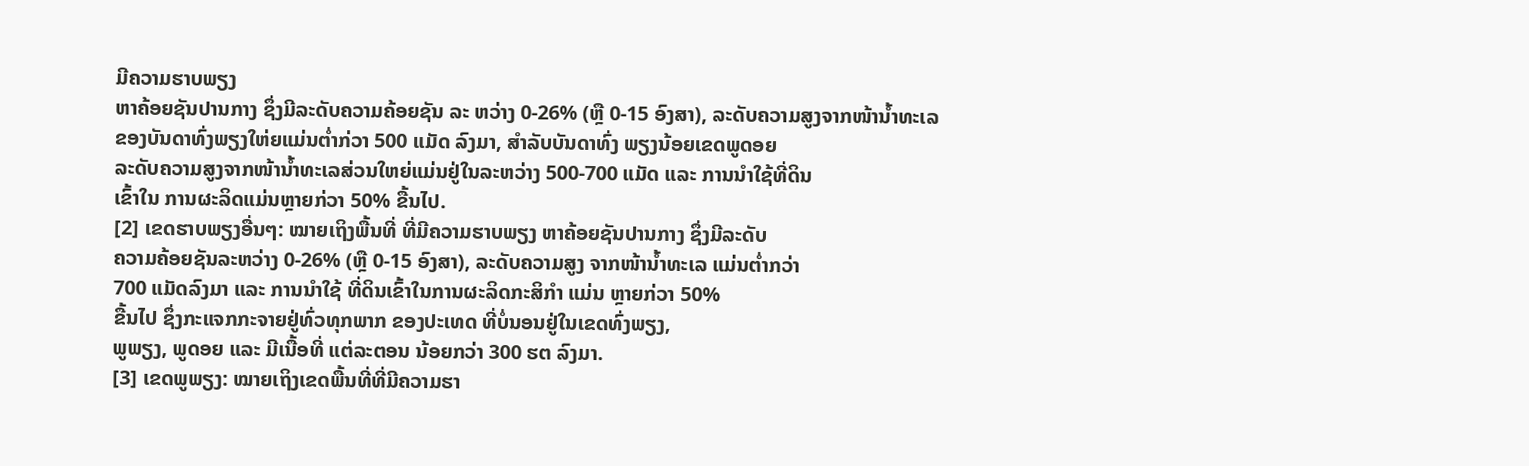ມີຄວາມຮາບພຽງ
ຫາຄ້ອຍຊັນປານກາງ ຊຶ່ງມີລະດັບຄວາມຄ້ອຍຊັນ ລະ ຫວ່າງ 0-26% (ຫຼື 0-15 ອົງສາ), ລະດັບຄວາມສູງຈາກໜ້ານໍ້າທະເລ
ຂອງບັນດາທົ່ງພຽງໃຫ່ຍແມ່ນຕໍ່າກ່ວາ 500 ແມັດ ລົງມາ, ສໍາລັບບັນດາທົ່ງ ພຽງນ້ອຍເຂດພູດອຍ
ລະດັບຄວາມສູງຈາກໜ້ານໍ້າທະເລສ່ວນໃຫຍ່ແມ່ນຢູ່ໃນລະຫວ່າງ 500-700 ແມັດ ແລະ ການນຳໃຊ້ທີ່ດິນ
ເຂົ້າໃນ ການຜະລິດແມ່ນຫຼາຍກ່ວາ 50% ຂື້ນໄປ.
[2] ເຂດຮາບພຽງອື່ນໆ: ໝາຍເຖິງພື້ນທີ່ ທີ່ມີຄວາມຮາບພຽງ ຫາຄ້ອຍຊັນປານກາງ ຊຶ່ງມີລະດັບ
ຄວາມຄ້ອຍຊັນລະຫວ່າງ 0-26% (ຫຼື 0-15 ອົງສາ), ລະດັບຄວາມສູງ ຈາກໜ້ານໍ້າທະເລ ແມ່ນຕໍ່າກວ່າ
700 ແມັດລົງມາ ແລະ ການນຳໃຊ້ ທີ່ດິນເຂົ້າໃນການຜະລິດກະສິກໍາ ແມ່ນ ຫຼາຍກ່ວາ 50%
ຂື້ນໄປ ຊຶ່ງກະແຈກກະຈາຍຢູ່ທົ່ວທຸກພາກ ຂອງປະເທດ ທີ່ບໍ່ນອນຢູ່ໃນເຂດທົ່ງພຽງ,
ພູພຽງ, ພູດອຍ ແລະ ມີເນື້ອທີ່ ແຕ່ລະຕອນ ນ້ອຍກວ່າ 300 ຮຕ ລົງມາ.
[3] ເຂດພູພຽງ: ໝາຍເຖິງເຂດພື້ນທີ່ທີ່ມີຄວາມຮາ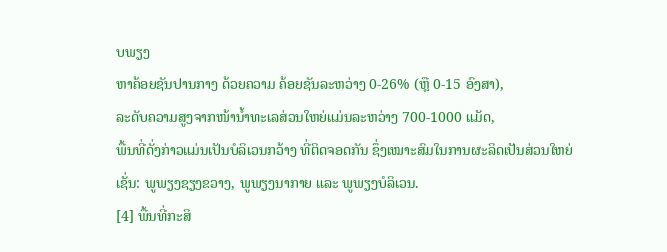ບພຽງ
ຫາຄ້ອຍຊັນປານກາງ ດ້ວຍຄວາມ ຄ້ອຍຊັນລະຫວ່າງ 0-26% (ຫຼື 0-15 ອົງສາ),
ລະດັບຄວາມສູງຈາກໜ້ານໍ້າທະເລສ່ວນໃຫຍ່ແມ່ນລະຫວ່າງ 700-1000 ແມັດ,
ພື້ນທີ່ດັ່ງກ່າວແມ່ນເປັນບໍລິເວນກວ້າງ ທີ່ຕິດຈອດກັນ ຊຶ່ງເໝາະສົມໃນການຜະລິດເປັນສ່ວນໃຫຍ່
ເຊັ່ນ: ພູພຽງຊຽງຂວາງ, ພູພຽງນາກາຍ ແລະ ພູພຽງບໍລິເວນ.
[4] ພື້ນທີ່ກະສິ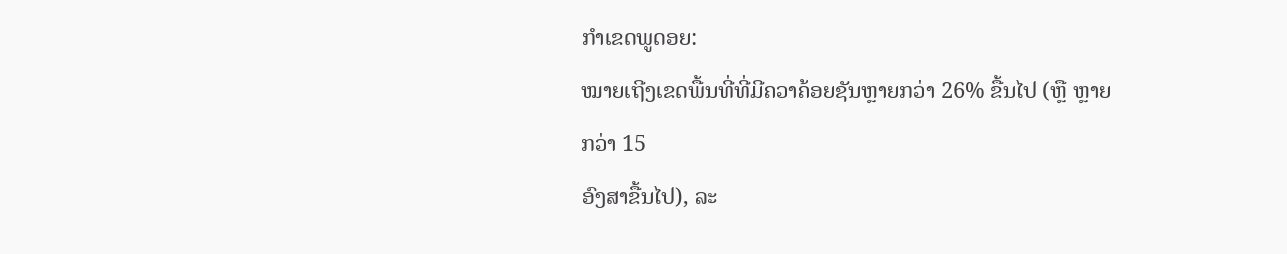ກໍາເຂດພູດອຍ:
ໝາຍເຖີງເຂດພື້ນທີ່ທີ່ມີຄວາຄ້ອຍຊັນຫຼາຍກວ່າ 26% ຂື້ນໄປ (ຫຼື ຫຼາຍກວ່າ 15
ອົງສາຂື້ນໄປ), ລະ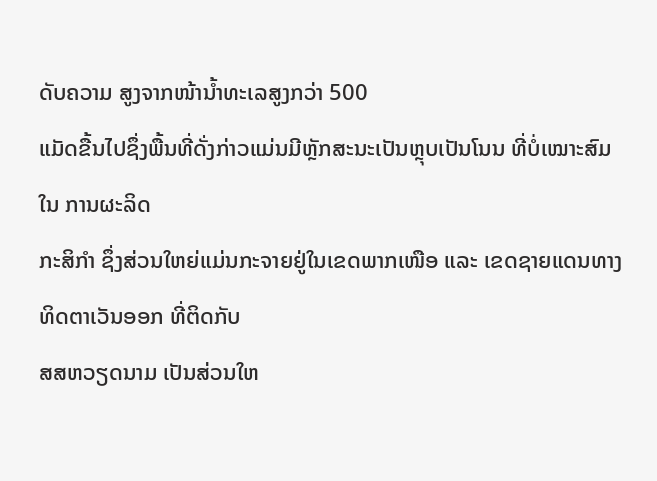ດັບຄວາມ ສູງຈາກໜ້ານໍ້າທະເລສູງກວ່າ 500
ແມັດຂື້ນໄປຊຶ່ງພື້ນທີ່ດັ່ງກ່າວແມ່ນມີຫຼັກສະນະເປັນຫຼຸບເປັນໂນນ ທີ່ບໍ່ເໝາະສົມໃນ ການຜະລິດ
ກະສິກຳ ຊຶ່ງສ່ວນໃຫຍ່ແມ່ນກະຈາຍຢູ່ໃນເຂດພາກເໜືອ ແລະ ເຂດຊາຍແດນທາງທິດຕາເວັນອອກ ທີ່ຕິດກັບ
ສສຫວຽດນາມ ເປັນສ່ວນໃຫ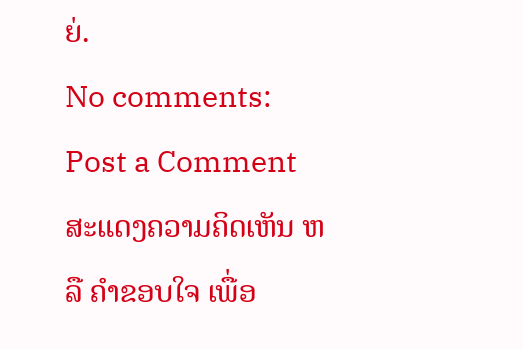ຍ່.
No comments:
Post a Comment
ສະແດງຄວາມຄິດເຫັນ ຫລື ຄຳຂອບໃຈ ເພື່ອ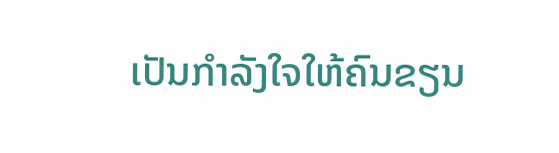ເປັນກຳລັງໃຈໃຫ້ຄົນຂຽນ